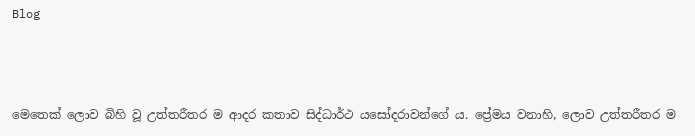Blog



මෙතෙක් ලොව බිහි වූ උත්තරීතර ම ආදර කතාව සිද්ධාර්ථ යසෝදරාවන්ගේ ය. ප්‍රේමය වනාහි, ලොව උත්තරීතර ම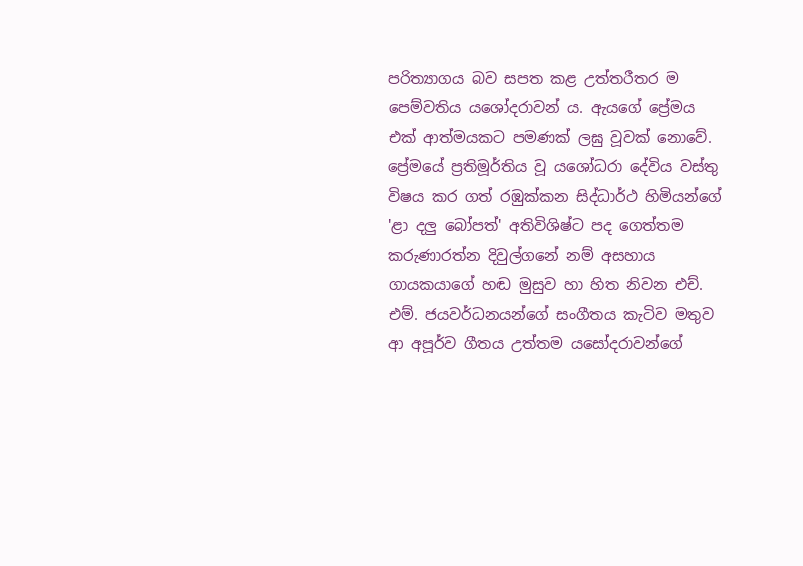පරිත්‍යාගය බව සපත කළ උත්තරීතර ම පෙම්වතිය යශෝදරාවන් ය. ඇයගේ ප්‍රේමය එක් ආත්මයකට පමණක් ලඝු වූවක් නොවේ. ප්‍රේමයේ ප්‍රතිමූර්තිය වූ යශෝධරා දේවිය වස්තු විෂය කර ගත් රඹුක්කන සිද්ධාර්ථ හිමියන්ගේ 'ළා දලු බෝපත්' අතිවිශිෂ්ට පද ගෙත්තම කරුණාරත්න දිවුල්ගනේ නම් අසහාය ගායකයාගේ හඬ මුසුව හා හිත නිවන එච්. එම්. ජයවර්ධනයන්ගේ සංගීතය කැටිව මතුව ආ අපූර්ව ගීතය උත්තම යසෝදරාවන්ගේ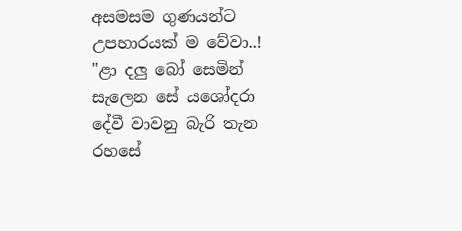අසමසම ගුණයන්ට උපහාරයක් ම වේවා..! "ළා දලු බෝ සෙමින් සැලෙන සේ යශෝදරා දේවී වාවනු බැරි තැන රහසේ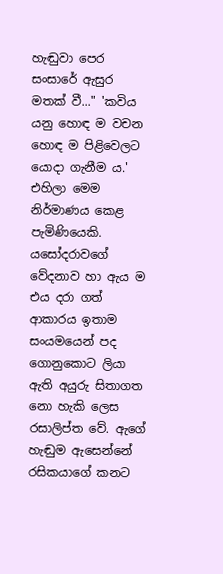හැඬුවා පෙර සංසාරේ ඇසුර මතක් වී..." 'කවිය යනු හොඳ ම වචන හොඳ ම පිළිවෙලට යොදා ගැනීම ය.' එහිලා මෙම නිර්මාණය කෙළ පැමිණියෙකි. යසෝදරාවගේ වේදනාව හා ඇය ම එය දරා ගත් ආකාරය ඉතාම සංයමයෙන් පද ගොනුකොට ලියා ඇති අයුරු සිතාගත නො හැකි ලෙස රසාලිප්ත වේ. ඇගේ හැඬුම ඇසෙන්නේ රසිකයාගේ කනට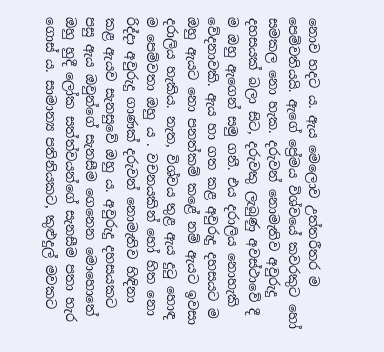නොව හදට ය. ඇය මෙලොව උත්තරීතර ම පෙම්වතියයි. ඇගේ ප්‍රේමය විශ්වයේ කවරකුට හෝ සමකල නො හැක. දරුවන් නොමැතිව අවුරුදු දහසයක් බලා සිට, දරුවකු ලැබුණු අවස්ථාවේ දී ම ඔහු ඇගෙන් සමු ගනී. එය දරාලිය නොහැකි වේදනාවකි. ඇය හා ගත කළ අවුරුදු දහසයට ම ඔහු ඇයට නො පනත්කම් කළේ නම් ඇයට ඉවසා දරාලිය හැකිය. නැත, විශ්වය තුළ ඇය දුටු හොඳ ම පෙම්වතා ඔහු ය . වචනයකින් හෝ හිත නො රිද්දා අවුරුදු ගාණක් දරුවන් නොමැතිව හිඳිනා කළ ඇයව සැනසුවේ ඔහු ය. අවුරුදු දහසයකට පසු ඇය ඔවුන්ගේ සැනසීම ගෙනෙන මොහොතේ ඔහු හුදී ලෝක සත්ත්වයන්ගේ සැනසීම පතා හැර ගොස් ය. සාමාන්‍ය පතිනියකට, කුළුදුල් මවකට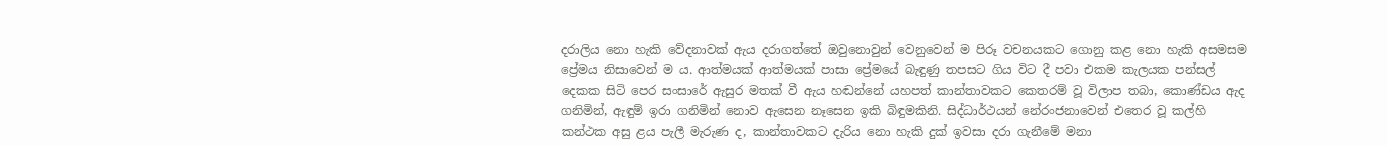දරාලිය නො හැකි වේදනාවක් ඇය දරාගත්තේ ඔවුනොවුන් වෙනුවෙන් ම පිරූ වචනයකට ගොනු කළ නො හැකි අසමසම ප්‍රේමය නිසාවෙන් ම ය. ආත්මයක් ආත්මයක් පාසා ප්‍රේමයේ බැඳුණු තපසට ගිය විට දී පවා එකම කැලයක පන්සල් දෙකක සිටි පෙර සංසාරේ ඇසුර මතක් වී ඇය හඬන්නේ යහපත් කාන්තාවකට කෙතරම් වූ විලාප තබා, කොණ්ඩය ඇද ගනිමින්, ඇඳුම් ඉරා ගනිමින් නොව ඇසෙන නෑසෙන ඉකි බිඳුමකිනි. සිද්ධාර්ථයන් නේරංජනාවෙන් එතෙර වූ කල්හි කන්ථක අසු ළය පැලී මැරුණ ද, කාන්තාවකට දැරිය නො හැකි දුක් ඉවසා දරා ගැනීමේ මනා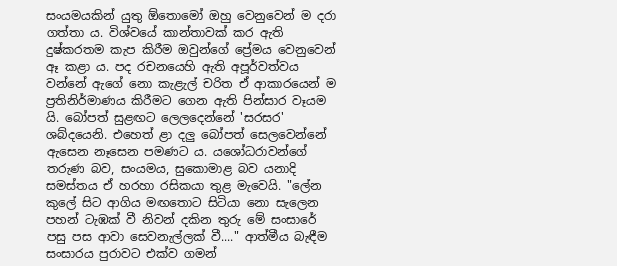සංයමයකින් යුතු ඕතොමෝ ඔහු වෙනුවෙන් ම දරා ගත්තා ය. විශ්වයේ කාන්තාවක් කර ඇති දුෂ්කරතම කැප කිරීම ඔවුන්ගේ ප්‍රේමය වෙනුවෙන් ඈ කළා ය. පද රචනයෙහි ඇති අපූර්වත්වය වන්නේ ඇගේ නො කැළැල් චරිත ඒ ආකාරයෙන් ම ප්‍රතිනිර්මාණය කිරීමට ගෙන ඇති පින්සාර වෑයම යි. බෝපත් සුළඟට ලෙලදෙන්නේ 'සරසර' ශබ්දයෙනි. එහෙත් ළා දලු බෝපත් සෙලවෙන්නේ ඇසෙන නෑසෙන පමණට ය. යශෝධරාවන්ගේ තරුණ බව, සංයමය, සුකොමාළ බව යනාදි සමස්තය ඒ හරහා රසිකයා තුළ මැවෙයි. "ලේන කුලේ සිට ආගිය මඟතොට සිටියා නො සැලෙන පහන් ටැඹක් වී නිවන් දකින තුරු මේ සංසාරේ පසු පස ආවා සෙවනැල්ලක් වී...." ආත්මීය බැඳීම සංසාරය පුරාවට එක්ව ගමන්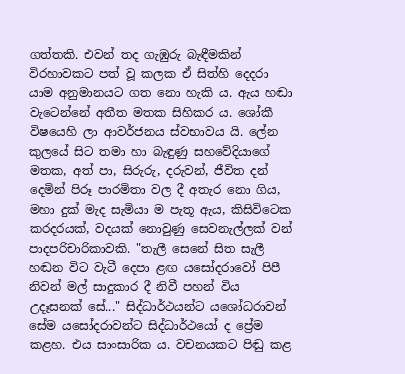ගත්තකි. එවන් තද ගැඹුරු බැඳීමකින් විරහාවකට පත් වූ කලක ඒ සිත්හි දෙදරා යාම අනුමානයට ගත නො හැකි ය. ඇය හඬා වැටෙන්නේ අතීත මතක සිහිකර ය. ශෝකී විෂයෙහි ලා ආවර්ජනය ස්වභාවය යි. ලේන කුලයේ සිට තමා හා බැඳුණු සහවේදියාගේ මතක, අත් පා, සිරුරු, දරුවන්, ජීවිත දන් දෙමින් පිරූ පාරමිතා වල දී අතැර නො ගිය, මහා දුක් මැද සැමියා ම පැතූ ඇය, කිසිවිටෙක කරදරයක්, වදයක් නොවුණු සෙවනැල්ලක් වන් පාදපරිචාරිකාවකි. "තැලී සෙනේ සිත සැලී හඬන විට වැටී දෙපා ළඟ යසෝදරාවෝ පිපී නිවන් මල් සාදුකාර දී නිවී පහන් විය උදෑසනක් සේ..." සිද්ධාර්ථයන්ට යශෝධරාවන් සේම යසෝදරාවන්ට සිද්ධාර්ථයෝ ද ප්‍රේම කළහ. එය සාංසාරික ය. වචනයකට පිඬු කළ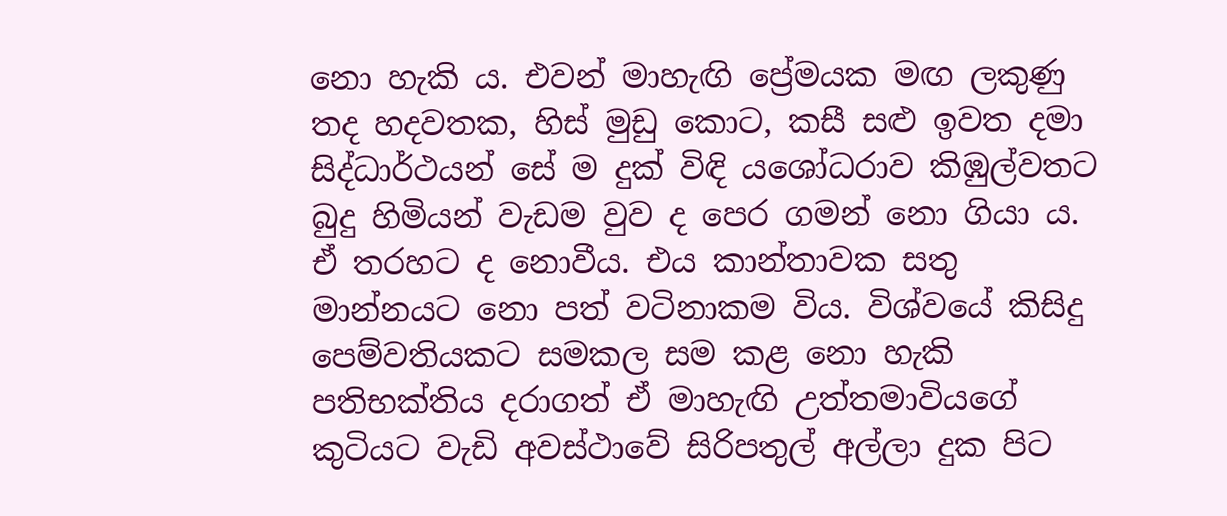නො හැකි ය. එවන් මාහැඟි ප්‍රේමයක මඟ ලකුණු තද හදවතක, හිස් මුඩු කොට, කසී සළු ඉවත දමා සිද්ධාර්ථයන් සේ ම දුක් විඳි යශෝධරාව කිඹුල්වතට බුදු හිමියන් වැඩම වුව ද පෙර ගමන් නො ගියා ය. ඒ තරහට ද නොවීය. එය කාන්තාවක සතු මාන්නයට නො පත් වටිනාකම විය. විශ්වයේ කිසිදු පෙම්වතියකට සමකල සම කළ නො හැකි පතිභක්තිය දරාගත් ඒ මාහැඟි උත්තමාවියගේ කුටියට වැඩි අවස්ථාවේ සිරිපතුල් අල්ලා දුක පිට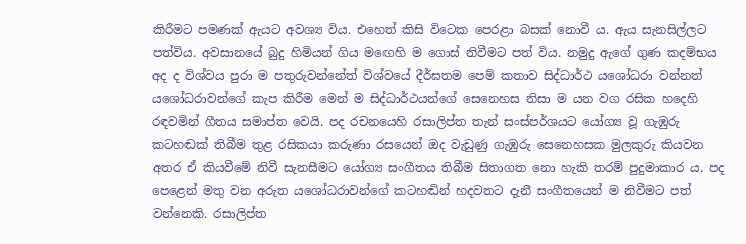කිරීමට පමණක් ඇයට අවශ්‍ය විය. එහෙත් කිසි විටෙක පෙරළා බසක් නොවී ය. ඇය සැනසිල්ලට පත්විය. අවසානයේ බුදු හිමියන් ගිය මඟෙහි ම ගොස් නිවීමට පත් විය. නමුදු ඇගේ ගුණ කදම්භය අද ද විශ්වය පුරා ම පතුරුවන්නේත් විශ්වයේ දීර්ඝතම පෙම් කතාව සිද්ධාර්ථ යශෝධරා වන්නත් යශෝධරාවන්ගේ කැප කිරීම මෙන් ම සිද්ධාර්ථයන්ගේ සෙනෙහස නිසා ම යන වග රසික හදෙහි රඳවමින් ගීතය සමාප්ත වෙයි. පද රචනයෙහි රසාලිප්ත තැන් සංස්පර්ශයට යෝග්‍ය වූ ගැඹුරු කටහඬක් තිබීම තුළ රසිකයා කරුණා රසයෙන් ඔද වැඩුණු ගැඹුරු සෙනෙහසක මුලකුරු කියවන අතර ඒ කියවීමේ නිවී සැනසීමට යෝග්‍ය සංගීතය තිබීම සිතාගත නො හැකි තරම් පුදුමාකාර ය. පද පෙළෙන් මතු වන අරුත යශෝධරාවන්ගේ කටහඬින් හදවතට දැනී සංගීතයෙන් ම නිවීමට පත් වන්නෙකි. රසාලිප්ත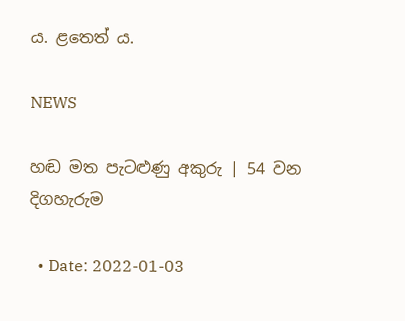ය. ළතෙත් ය.

NEWS

හඬ මත පැටළුණු අකුරු | 54 වන දිගහැරුම

  • Date: 2022-01-03